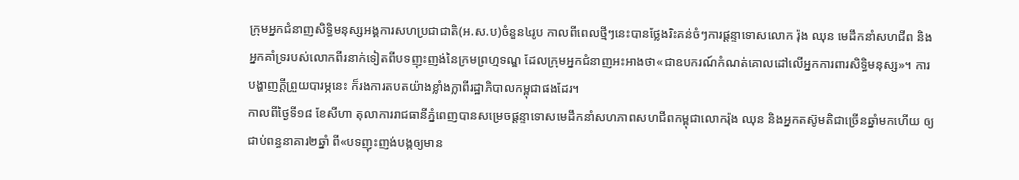ក្រុមអ្នកជំនាញសិទ្ធិមនុស្សអង្គការសហប្រជាជាតិ(អ.ស.ប)ចំនួន៤រូប កាលពីពេលថ្មីៗនេះបានថ្លែងរិះគន់ចំៗការផ្តន្ទាទោសលោក រ៉ុង ឈុន មេដឹកនាំសហជីព និងអ្នកគាំទ្ររបស់លោកពីរនាក់ទៀតពីបទញុះញង់នៃក្រមព្រហ្មទណ្ឌ ដែលក្រុមអ្នកជំនាញអះអាងថា«ជាឧបករណ៍កំណត់គោលដៅលើអ្នកការពារសិទ្ធិមនុស្ស»។ ការបង្ហាញក្តីព្រួយបារម្ភនេះ ក៏រងការតបតយ៉ាងខ្លាំងក្លាពីរដ្ឋាភិបាលកម្ពុជាផងដែរ។
កាលពីថ្ងៃទី១៨ ខែសីហា តុលាការរាជធានីភ្នំពេញបានសម្រេចផ្តន្ទាទោសមេដឹកនាំសហភាពសហជីពកម្ពុជាលោករ៉ុង ឈុន និងអ្នកតស៊ូមតិជាច្រើនឆ្នាំមកហើយ ឲ្យជាប់ពន្ធនាគារ២ឆ្នាំ ពី«បទញុះញង់បង្កឲ្យមាន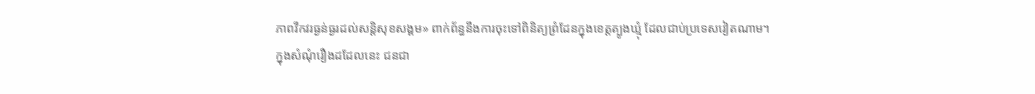ភាពវឹកវរធ្ងន់ធ្ងរដល់សន្តិសុខសង្គម» ពាក់ព័ន្ធនឹងការចុះទៅពិនិត្យព្រំដែនក្នុងខេត្តត្បូងឃ្មុំ ដែលជាប់ប្រទេសវៀតណាម។
ក្នុងសំណុំរឿងដដែលនេះ ជនជា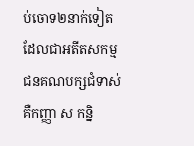ប់ចោទ២នាក់ទៀតដែលជាអតីតសកម្មជនគណបក្សជំទាស់គឺកញ្ញា ស កន្និ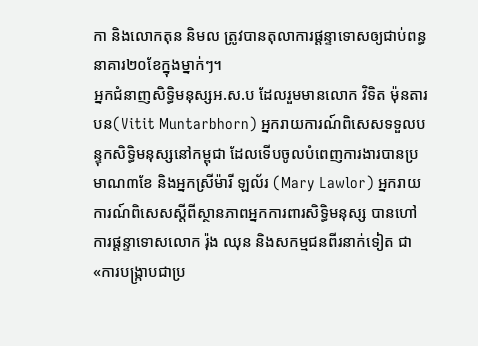កា និងលោកតុន និមល ត្រូវបានតុលាការផ្តន្ទាទោសឲ្យជាប់ពន្ធនាគារ២០ខែក្នុងម្នាក់ៗ។
អ្នកជំនាញសិទ្ធិមនុស្សអ.ស.ប ដែលរួមមានលោក វិទិត ម៉ុនតារបន(Vitit Muntarbhorn) អ្នករាយការណ៍ពិសេសទទួលបន្ទុកសិទ្ធិមនុស្សនៅកម្ពុជា ដែលទើបចូលបំពេញការងារបានប្រមាណ៣ខែ និងអ្នកស្រីម៉ារី ឡល័រ (Mary Lawlor) អ្នករាយការណ៍ពិសេសស្តីពីស្ថានភាពអ្នកការពារសិទ្ធិមនុស្ស បានហៅការផ្តន្ទាទោសលោក រ៉ុង ឈុន និងសកម្មជនពីរនាក់ទៀត ជា«ការបង្រ្កាបជាប្រ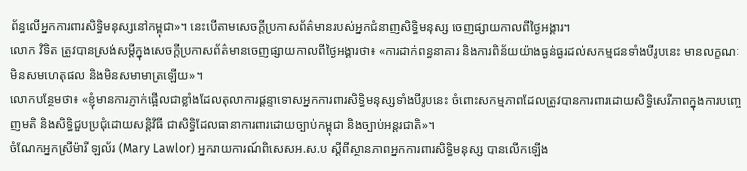ព័ន្ធលើអ្នកការពារសិទ្ធិមនុស្សនៅកម្ពុជា»។ នេះបើតាមសេចក្តីប្រកាសព័ត៌មានរបស់អ្នកជំនាញសិទ្ធិមនុស្ស ចេញផ្សាយកាលពីថ្ងៃអង្គារ។
លោក វិទិត ត្រូវបានស្រង់សម្តីក្នុងសេចក្តីប្រកាសព័ត៌មានចេញផ្សាយកាលពីថ្ងៃអង្គារថា៖ «ការដាក់ពន្ធនាគារ និងការពិន័យយ៉ាងធ្ងន់ធ្ងរដល់សកម្មជនទាំងបីរូបនេះ មានលក្ខណៈមិនសមហេតុផល និងមិនសមាមាត្រឡើយ»។
លោកបន្ថែមថា៖ «ខ្ញុំមានការភ្ញាក់ផ្អើលជាខ្លាំងដែលតុលាការផ្តន្ទាទោសអ្នកការពារសិទ្ធិមនុស្សទាំងបីរូបនេះ ចំពោះសកម្មភាពដែលត្រូវបានការពារដោយសិទ្ធិសេរីភាពក្នុងការបញ្ចេញមតិ និងសិទ្ធិជួបប្រជុំដោយសន្តិវិធី ជាសិទ្ធិដែលធានាការពារដោយច្បាប់កម្ពុជា និងច្បាប់អន្តរជាតិ»។
ចំណែកអ្នកស្រីម៉ារី ឡល័រ (Mary Lawlor) អ្នករាយការណ៍ពិសេសអ.ស.ប ស្តីពីស្ថានភាពអ្នកការពារសិទ្ធិមនុស្ស បានលើកឡើង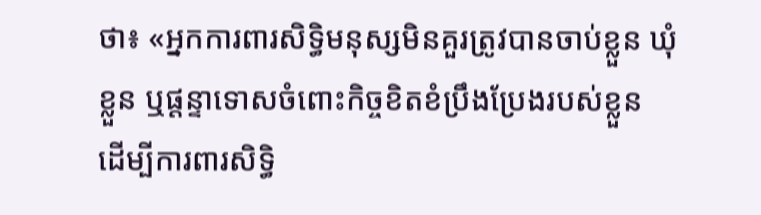ថា៖ «អ្នកការពារសិទ្ធិមនុស្សមិនគួរត្រូវបានចាប់ខ្លួន ឃុំខ្លួន ឬផ្តន្ទាទោសចំពោះកិច្ចខិតខំប្រឹងប្រែងរបស់ខ្លួន ដើម្បីការពារសិទ្ធិ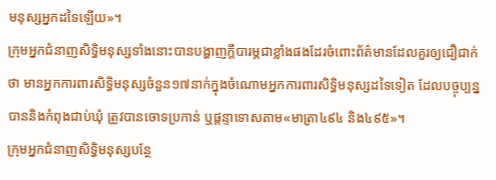មនុស្សអ្នកដទៃឡើយ»។
ក្រុមអ្នកជំនាញសិទ្ធិមនុស្សទាំងនោះបានបង្ហាញក្តីបារម្ភជាខ្លាំងផងដែរចំពោះព័ត៌មានដែលគួរឲ្យជឿជាក់ថា មានអ្នកការពារសិទ្ធិមនុស្សចំនួន១៧នាក់ក្នុងចំណោមអ្នកការពារសិទ្ធិមនុស្សដទៃទៀត ដែលបច្ចុប្បន្នបាននិងកំពុងជាប់ឃុំ ត្រូវបានចោទប្រកាន់ ឬផ្តន្ទាទោសតាម«មាត្រា៤៩៤ និង៤៩៥»។
ក្រុមអ្នកជំនាញសិទ្ធិមនុស្សបន្ថែ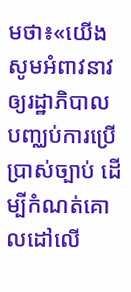មថា៖«យើងសូមអំពាវនាវឲ្យរដ្ឋាភិបាលបញ្ឈប់ការប្រើប្រាស់ច្បាប់ ដើម្បីកំណត់គោលដៅលើ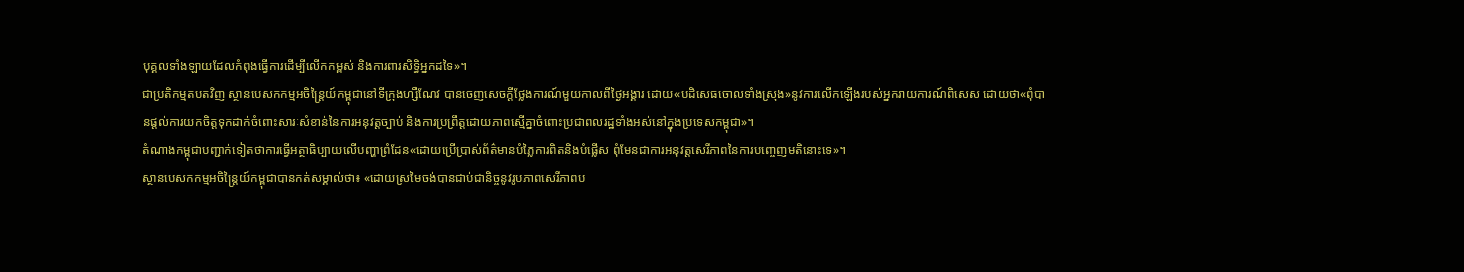បុគ្គលទាំងឡាយដែលកំពុងធ្វើការដើម្បីលើកកម្ពស់ និងការពារសិទ្ធិអ្នកដទៃ»។
ជាប្រតិកម្មតបតវិញ ស្ថានបេសកកម្មអចិន្រ្តៃយ៍កម្ពុជានៅទីក្រុងហ្សឺណែវ បានចេញសេចក្តីថ្លែងការណ៍មួយកាលពីថ្ងៃអង្គារ ដោយ«បដិសេធចោលទាំងស្រុង»នូវការលើកឡើងរបស់អ្នករាយការណ៍ពិសេស ដោយថា«ពុំបានផ្តល់ការយកចិត្តទុកដាក់ចំពោះសារៈសំខាន់នៃការអនុវត្តច្បាប់ និងការប្រព្រឹត្តដោយភាពស្មើគ្នាចំពោះប្រជាពលរដ្ឋទាំងអស់នៅក្នុងប្រទេសកម្ពុជា»។
តំណាងកម្ពុជាបញ្ជាក់ទៀតថាការធ្វើអត្ថាធិប្បាយលើបញ្ហាព្រំដែន«ដោយប្រើប្រាស់ព័ត៌មានបំភ្លៃការពិតនិងបំផ្លើស ពុំមែនជាការអនុវត្តសេរីភាពនៃការបញ្ចេញមតិនោះទេ»។
ស្ថានបេសកកម្មអចិន្រ្តៃយ៍កម្ពុជាបានកត់សម្គាល់ថា៖ «ដោយស្រមៃចង់បានជាប់ជានិច្ចនូវរូបភាពសេរីភាពប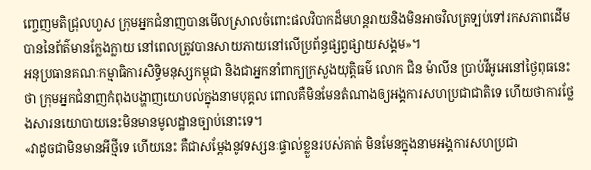ញ្ចេញមតិជ្រុលហួស ក្រុមអ្នកជំនាញបានមើលស្រាលចំពោះផលវិបាកដ៏មហន្តរាយនិងមិនអាចវិលត្រទ្បប់ទៅរកសភាពដើមបាននៃព័ត៌មានក្លែងក្លាយ នៅពេលត្រូវបានសាយភាយនៅលើប្រព័ន្ធផ្សព្វផ្សាយសង្គម»។
អនុប្រធានគណៈកម្មាធិការសិទ្ធិមនុស្សកម្ពុជា និងជាអ្នកនាំពាក្យក្រសួងយុត្តិធម៌ លោក ជិន ម៉ាលីន ប្រាប់វីអូអេនៅថ្ងៃពុធនេះថា ក្រុមអ្នកជំនាញកំពុងបង្ហាញយោបល់ក្នុងនាមបុគ្គល ពោលគឺមិនមែនតំណាងឲ្យអង្គការសហប្រជាជាតិទេ ហើយថាការថ្លែងសារនយោបាយនេះមិនមានមូលដ្ឋានច្បាប់នោះទេ។
«វាដូចជាមិនមានអីថ្មីទេ ហើយនេះ គឺជាសម្តែងនូវទស្សនៈផ្ទាល់ខ្លួនរបស់គាត់ មិនមែនក្នុងនាមអង្គការសហប្រជា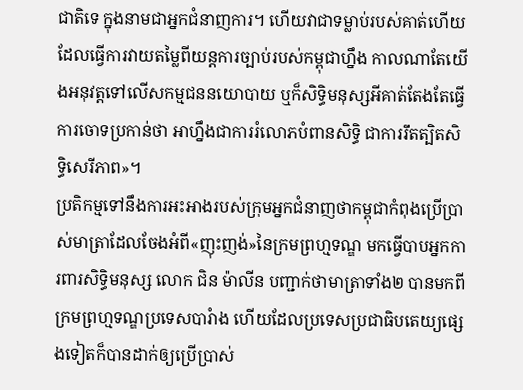ជាតិទេ ក្នុងនាមជាអ្នកជំនាញការ។ ហើយវាជាទម្លាប់របស់គាត់ហើយ ដែលធ្វើការវាយតម្លៃពីយន្តការច្បាប់របស់កម្ពុជាហ្នឹង កាលណាតែយើងអនុវត្តទៅលើសកម្មជននយោបាយ ឬក៏សិទ្ធិមនុស្សអីគាត់តែងតែធ្វើការចោទប្រកាន់ថា អាហ្នឹងជាការរំលោភបំពានសិទ្ធិ ជាការរឹតត្បិតសិទ្ធិសេរីភាព»។
ប្រតិកម្មទៅនឹងការអះអាងរបស់ក្រុមអ្នកជំនាញថាកម្ពុជាកំពុងប្រើប្រាស់មាត្រាដែលចែងអំពី«ញុះញង់»នៃក្រមព្រហ្មទណ្ឌ មកធ្វើបាបអ្នកការពារសិទ្ធិមនុស្ស លោក ជិន ម៉ាលីន បញ្ជាក់ថាមាត្រាទាំង២ បានមកពីក្រមព្រហ្មទណ្ឌប្រទេសបារំាង ហើយដែលប្រទេសប្រជាធិបតេយ្យផ្សេងទៀតក៏បានដាក់ឲ្យប្រើប្រាស់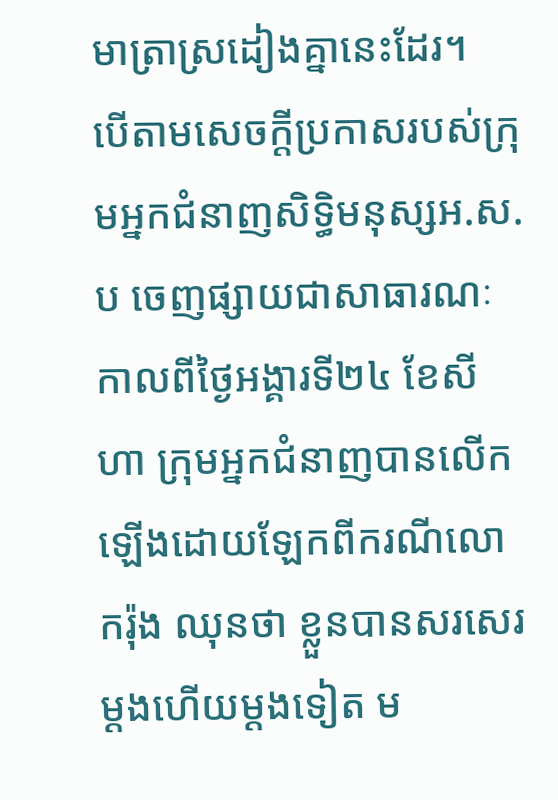មាត្រាស្រដៀងគ្នានេះដែរ។
បើតាមសេចក្តីប្រកាសរបស់ក្រុមអ្នកជំនាញសិទ្ធិមនុស្សអ.ស.ប ចេញផ្សាយជាសាធារណៈកាលពីថ្ងៃអង្គារទី២៤ ខែសីហា ក្រុមអ្នកជំនាញបានលើកឡើងដោយឡែកពីករណីលោករ៉ុង ឈុនថា ខ្លួនបានសរសេរម្តងហើយម្តងទៀត ម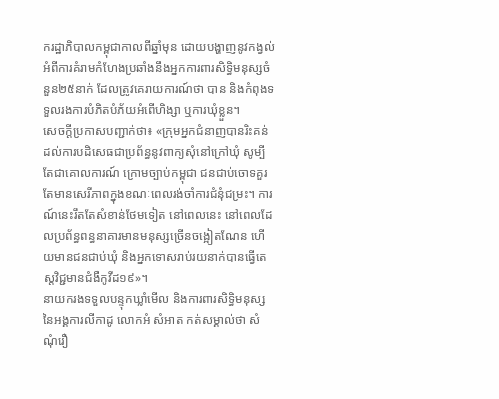ករដ្ឋាភិបាលកម្ពុជាកាលពីឆ្នាំមុន ដោយបង្ហាញនូវកង្វល់អំពីការគំរាមកំហែងប្រឆាំងនឹងអ្នកការពារសិទ្ធិមនុស្សចំនួន២៥នាក់ ដែលត្រូវគេរាយការណ៍ថា បាន និងកំពុងទទួលរងការបំភិតបំភ័យអំពើហិង្សា ឬការឃុំខ្លួន។
សេចក្តីប្រកាសបញ្ជាក់ថា៖ «ក្រុមអ្នកជំនាញបានរិះគន់ដល់ការបដិសេធជាប្រព័ន្ធនូវពាក្យសុំនៅក្រៅឃុំ សូម្បីតែជាគោលការណ៍ ក្រោមច្បាប់កម្ពុជា ជនជាប់ចោទគួរតែមានសេរីភាពក្នុងខណៈពេលរង់ចាំការជំនុំជម្រះ។ ការណ៍នេះរឹតតែសំខាន់ថែមទៀត នៅពេលនេះ នៅពេលដែលប្រព័ន្ធពន្ធនាគារមានមនុស្សច្រើនចង្អៀតណែន ហើយមានជនជាប់ឃុំ និងអ្នកទោសរាប់រយនាក់បានធ្វើតេស្តវិជ្ជមានជំងឺកូវីដ១៩»។
នាយករងទទួលបន្ទុកឃ្លាំមើល និងការពារសិទ្ធិមនុស្សនៃអង្គការលីកាដូ លោកអំ សំអាត កត់សម្គាល់ថា សំណុំរឿ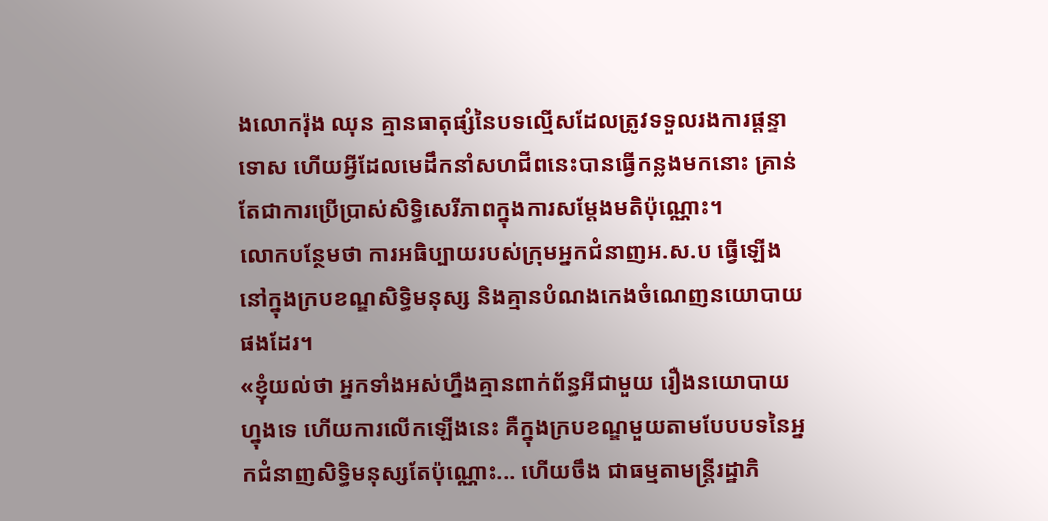ងលោករ៉ុង ឈុន គ្មានធាតុផ្សំនៃបទល្មើសដែលត្រូវទទួលរងការផ្តន្ទាទោស ហើយអ្វីដែលមេដឹកនាំសហជីពនេះបានធ្វើកន្លងមកនោះ គ្រាន់តែជាការប្រើប្រាស់សិទ្ធិសេរីភាពក្នុងការសម្តែងមតិប៉ុណ្ណោះ។
លោកបន្ថែមថា ការអធិប្បាយរបស់ក្រុមអ្នកជំនាញអ.ស.ប ធ្វើឡើងនៅក្នុងក្របខណ្ឌសិទ្ធិមនុស្ស និងគ្មានបំណងកេងចំណេញនយោបាយផងដែរ។
«ខ្ញុំយល់ថា អ្នកទាំងអស់ហ្នឹងគ្មានពាក់ព័ន្ធអីជាមួយ រឿងនយោបាយហ្នុងទេ ហើយការលើកឡើងនេះ គឺក្នុងក្របខណ្ឌមួយតាមបែបបទនៃអ្នកជំនាញសិទ្ធិមនុស្សតែប៉ុណ្ណោះ... ហើយចឹង ជាធម្មតាមន្ត្រីរដ្ឋាភិ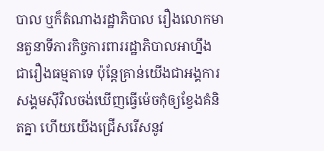បាល ឬក៏តំណាងរដ្ឋាភិបាល រឿងលោកមានតួនាទីភារកិច្ចការពាររដ្ឋាភិបាលអាហ្នឹង ជារឿងធម្មតាទេ ប៉ុន្តែគ្រាន់យើងជាអង្គការសង្គមស៊ីវិលចង់ឃើញធ្វើម៉េចកុំឲ្យខ្វែងគំនិតគ្នា ហើយយើងជ្រើសរើសនូវ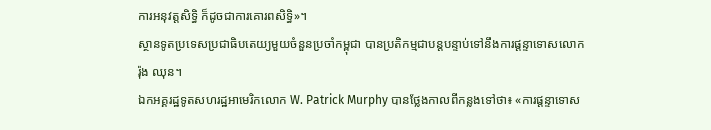ការអនុវត្តសិទ្ធិ ក៏ដូចជាការគោរពសិទ្ធិ»។
ស្ថានទូតប្រទេសប្រជាធិបតេយ្យមួយចំនួនប្រចាំកម្ពុជា បានប្រតិកម្មជាបន្តបន្ទាប់ទៅនឹងការផ្តន្ទាទោសលោករ៉ុង ឈុន។
ឯកអគ្គរដ្ឋទូតសហរដ្ឋអាមេរិកលោក W. Patrick Murphy បានថ្លែងកាលពីកន្លងទៅថា៖ «ការផ្តន្ទាទោស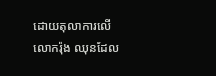ដោយតុលាការលើលោករ៉ុង ឈុនដែល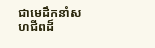ជាមេដឹកនាំសហជីពដ៏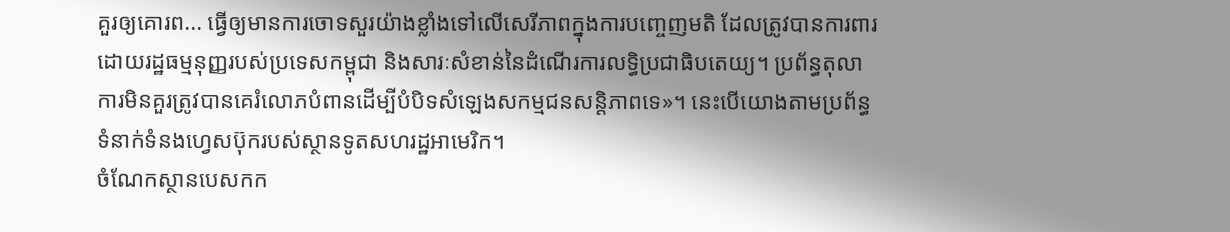គួរឲ្យគោរព... ធ្វើឲ្យមានការចោទសួរយ៉ាងខ្លាំងទៅលើសេរីភាពក្នុងការបញ្ចេញមតិ ដែលត្រូវបានការពារដោយរដ្ឋធម្មនុញ្ញរបស់ប្រទេសកម្ពុជា និងសារៈសំខាន់នៃដំណើរការលទ្ធិប្រជាធិបតេយ្យ។ ប្រព័ន្ធតុលាការមិនគួរត្រូវបានគេរំលោភបំពានដើម្បីបំបិទសំឡេងសកម្មជនសន្តិភាពទេ»។ នេះបើយោងតាមប្រព័ន្ធទំនាក់ទំនងហ្វេសប៊ុករបស់ស្ថានទូតសហរដ្ឋអាមេរិក។
ចំណែកស្ថានបេសកក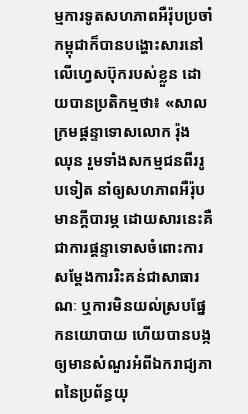ម្មការទូតសហភាពអឺរ៉ុបប្រចាំកម្ពុជាក៏បានបង្ហោះសារនៅលើហ្វេសប៊ុករបស់ខ្លួន ដោយបានប្រតិកម្មថា៖ «សាលក្រមផ្តន្ទាទោសលោក រ៉ុង ឈុន រួមទាំងសកម្មជនពីររូបទៀត នាំឲ្យសហភាពអឺរ៉ុបមានក្តីបារម្ភ ដោយសារនេះគឺជាការផ្តន្ទាទោសចំពោះការសម្តែងការរិះគន់ជាសាធារណៈ ឬការមិនយល់ស្របផ្នែកនយោបាយ ហើយបានបង្កឲ្យមានសំណួរអំពីឯករាជ្យភាពនៃប្រព័ន្ធយុ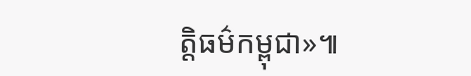ត្តិធម៌កម្ពុជា»៕